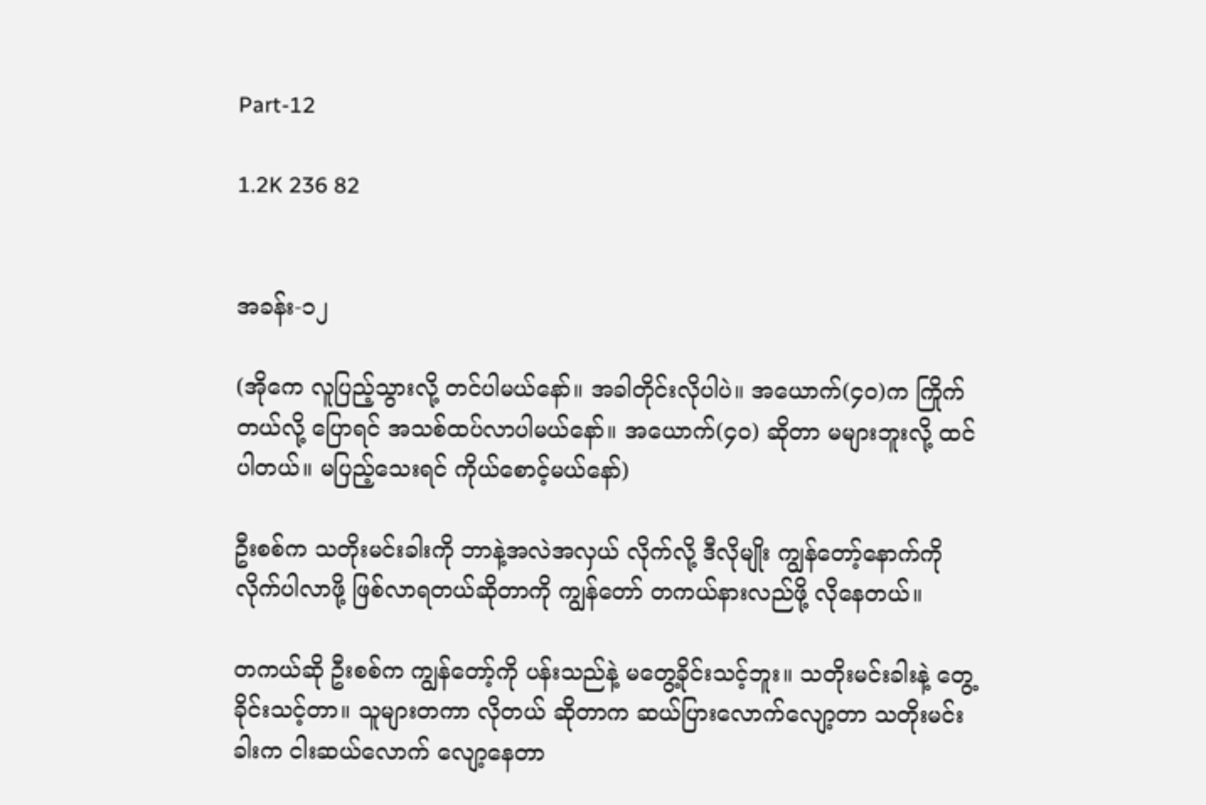Part-12

1.2K 236 82


အခန်း-၁၂

(အိုကေ လူပြည့်သွားလို့ တင်ပါမယ်နော်။ အခါတိုင်းလိုပါပဲ။ အယောက်(၄၀)က ကြိုက်တယ်လို့ ပြောရင် အသစ်ထပ်လာပါမယ်နော်။ အယောက်(၄၀) ဆိုတာ မများဘူးလို့ ထင်ပါတယ်။ မပြည့်သေးရင် ကိုယ်စောင့်မယ်နော်)

ဦးစစ်က သတိုးမင်းခါးကို ဘာနဲ့အလဲအလှယ် လိုက်လို့ ဒီလိုမျိုး ကျွန်တော့်နောက်ကို လိုက်ပါလာဖို့ ဖြစ်လာရတယ်ဆိုတာကို ကျွန်တော် တကယ်နားလည်ဖို့ လိုနေတယ်။

တကယ်ဆို ဦးစစ်က ကျွန်တော့်ကို ပန်းသည်နဲ့ မတွေ့ခိုင်းသင့်ဘူး။ သတိုးမင်းခါးနဲ့ တွေ့ခိုင်းသင့်တာ။ သူများတကာ လိုတယ် ဆိုတာက ဆယ်ပြားလောက်လျော့တာ သတိုးမင်းခါးက ငါးဆယ်လောက် လျော့နေတာ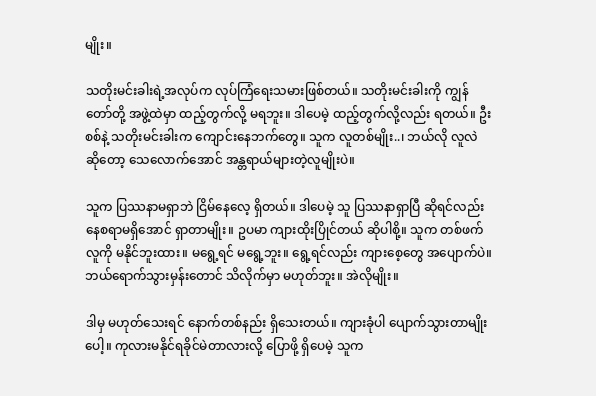မျိုး။

သတိုးမင်းခါးရဲ့အလုပ်က လုပ်ကြံရေးသမားဖြစ်တယ်။ သတိုးမင်းခါးကို ကျွန်တော်တို့ အဖွဲ့ထဲမှာ ထည့်တွက်လို့ မရဘူး။ ဒါပေမဲ့ ထည့်တွက်လို့လည်း ရတယ်။ ဦးစစ်နဲ့ သတိုးမင်းခါးက ကျောင်းနေဘက်တွေ။ သူက လူတစ်မျိုး..၊ ဘယ်လို လူလဲ ဆိုတော့ သေလောက်အောင် အန္တရာယ်များတဲ့လူမျိုးပဲ။

သူက ပြဿနာမရှာဘဲ ငြိမ်နေလေ့ ရှိတယ်။ ဒါပေမဲ့ သူ ပြဿနာရှာပြီ ဆိုရင်လည်း နေစရာမရှိအောင် ရှာတာမျိုး။ ဥပမာ ကျားထိုးပြိုင်တယ် ဆိုပါစို့။ သူက တစ်ဖက်လူကို မနိုင်ဘူးထား။ မရွေ့ရင် မရွေ့ဘူး။ ရွေ့ရင်လည်း ကျားစေ့တွေ အပျောက်ပဲ။ ဘယ်ရောက်သွားမှန်းတောင် သိလိုက်မှာ မဟုတ်ဘူး။ အဲလိုမျိုး။

ဒါမှ မဟုတ်သေးရင် နောက်တစ်နည်း ရှိသေးတယ်။ ကျားခုံပါ ပျောက်သွားတာမျိုးပေါ့။ ကုလားမနိုင်ရခိုင်မဲတာလားလို့ ပြောဖို့ ရှိပေမဲ့ သူက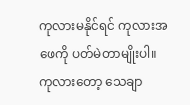ကုလားမနိုင်ရင် ကုလားအဖေကို ပတ်မဲတာမျိုးပါ။ ကုလားတော့ သေချာ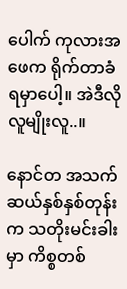ပေါက် ကုလားအဖေက ရိုက်တာခံရမှာပေါ့။ အဲဒီလိုလူမျိုးလူ..။

နောင်တ အသက်ဆယ်နှစ်နှစ်တုန်းက သတိုးမင်းခါးမှာ ကိစ္စတစ်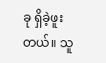ခု ရှိခဲ့ဖူးတယ်။ သူ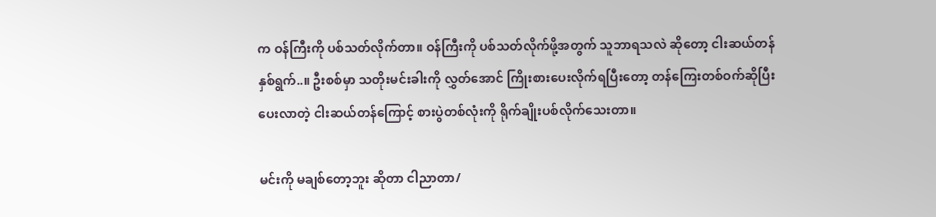က ဝန်ကြီးကို ပစ်သတ်လိုက်တာ။ ဝန်ကြီးကို ပစ်သတ်လိုက်ဖို့အတွက် သူဘာရသလဲ ဆိုတော့ ငါးဆယ်တန်နှစ်ရွက်..။ ဦးစစ်မှာ သတိုးမင်းခါးကို လွှတ်အောင် ကြိုးစားပေးလိုက်ရပြီးတော့ တန်ကြေးတစ်ဝက်ဆိုပြီး ပေးလာတဲ့ ငါးဆယ်တန်ကြောင့် စားပွဲတစ်လုံးကို ရိုက်ချိုးပစ်လိုက်သေးတာ။

မင်းကို မချစ်တော့ဘူး ဆိုတာ ငါညာတာ/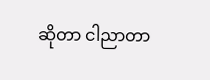ဆိုတာ ငါညာတာ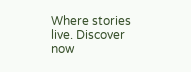Where stories live. Discover now